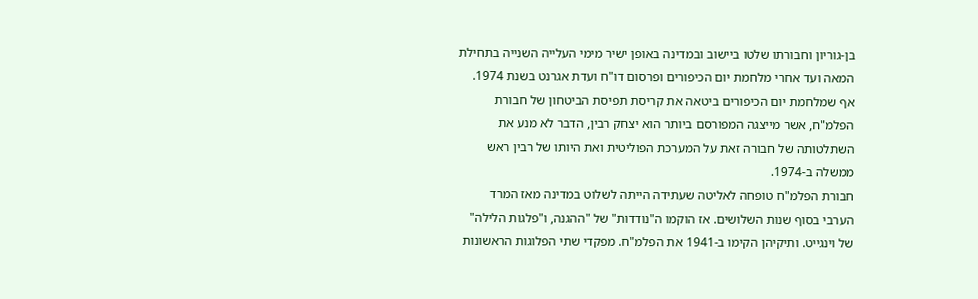בן-גוריון וחבורתו שלטו ביישוב ובמדינה באופן ישיר מימי העלייה השנייה בתחילת המאה ועד אחרי מלחמת יום הכיפורים ופרסום דו"ח ועדת אגרנט בשנת 1974. אף שמלחמת יום הכיפורים ביטאה את קריסת תפיסת הביטחון של חבורת הפלמ"ח, אשר מייצגה המפורסם ביותר הוא יצחק רבין, הדבר לא מנע את השתלטותה של חבורה זאת על המערכת הפוליטית ואת היותו של רבין ראש ממשלה ב-1974.
חבורת הפלמ"ח טופחה לאליטה שעתידה הייתה לשלוט במדינה מאז המרד הערבי בסוף שנות השלושים. אז הוקמו ה"נודדות" של "ההגנה, ו"פלגות הלילה" של וינגייט. ותיקיהן הקימו ב-1941 את הפלמ"ח. מפקדי שתי הפלוגות הראשונות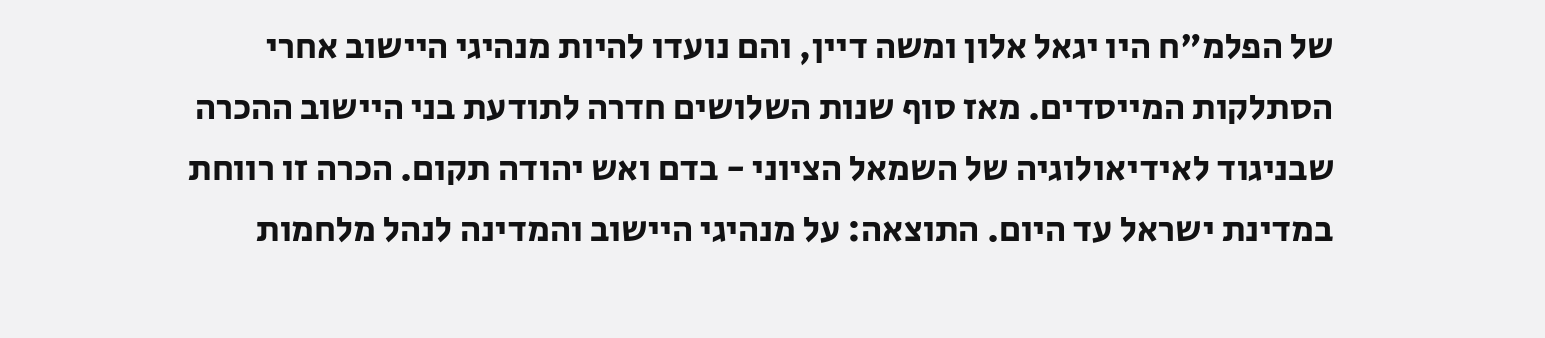של הפלמ"ח היו יגאל אלון ומשה דיין, והם נועדו להיות מנהיגי היישוב אחרי הסתלקות המייסדים. מאז סוף שנות השלושים חדרה לתודעת בני היישוב ההכרה שבניגוד לאידיאולוגיה של השמאל הציוני - בדם ואש יהודה תקום. הכרה זו רווחת במדינת ישראל עד היום. התוצאה: על מנהיגי היישוב והמדינה לנהל מלחמות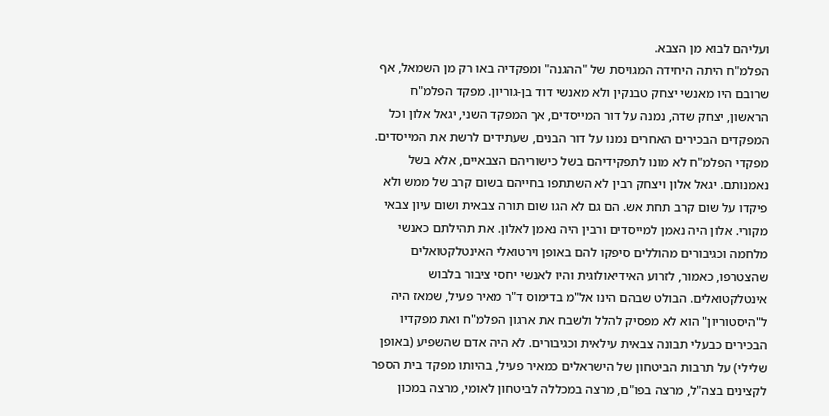ועליהם לבוא מן הצבא.
הפלמ"ח היתה היחידה המגויסת של "ההגנה" ומפקדיה באו רק מן השמאל, אף שרובם היו מאנשי יצחק טבנקין ולא מאנשי דוד בן-גוריון. מפקד הפלמ"ח הראשון, יצחק שדה, נמנה על דור המייסדים, אך המפקד השני, יגאל אלון וכל המפקדים הבכירים האחרים נמנו על דור הבנים, שעתידים לרשת את המייסדים. מפקדי הפלמ"ח לא מונו לתפקידיהם בשל כישוריהם הצבאיים, אלא בשל נאמנותם. יגאל אלון ויצחק רבין לא השתתפו בחייהם בשום קרב של ממש ולא פיקדו על שום קרב תחת אש. הם גם לא הגו שום תורה צבאית ושום עיון צבאי מקורי. אלון היה נאמן למייסדים ורבין היה נאמן לאלון. את תהילתם כאנשי מלחמה וכגיבורים מהוללים סיפקו להם באופן וירטואלי האינטלקטואלים שהצטרפו, כאמור, לזרוע האידיאולוגית והיו לאנשי יחסי ציבור בלבוש אינטלקטואלים. הבולט שבהם הינו אל"מ בדימוס ד"ר מאיר פעיל, שמאז היה ל"היסטוריון" הוא לא מפסיק להלל ולשבח את ארגון הפלמ"ח ואת מפקדיו הבכירים כבעלי תבונה צבאית עילאית וכגיבורים. לא היה אדם שהשפיע (באופן שלילי) על תרבות הביטחון של הישראלים כמאיר פעיל, בהיותו מפקד בית הספר לקצינים בצה"ל, מרצה בפו"ם, מרצה במכללה לביטחון לאומי, מרצה במכון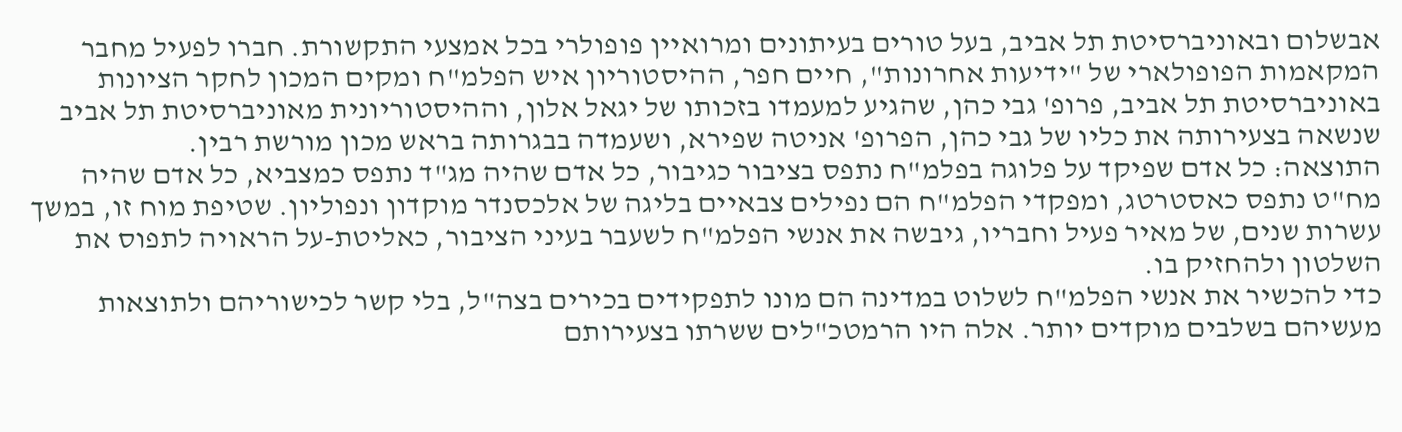אבשלום ובאוניברסיטת תל אביב, בעל טורים בעיתונים ומרואיין פופולרי בכל אמצעי התקשורת. חברו לפעיל מחבר המקאמות הפופולארי של "ידיעות אחרונות", חיים חפר, ההיסטוריון איש הפלמ"ח ומקים המכון לחקר הציונות באוניברסיטת תל אביב, פרופ' גבי כהן, שהגיע למעמדו בזכותו של יגאל אלון, וההיסטוריונית מאוניברסיטת תל אביב שנשאה בצעירותה את כליו של גבי כהן, הפרופ' אניטה שפירא, ושעמדה בבגרותה בראש מכון מורשת רבין.
התוצאה: כל אדם שפיקד על פלוגה בפלמ"ח נתפס בציבור כגיבור, כל אדם שהיה מג"ד נתפס כמצביא, כל אדם שהיה מח"ט נתפס כאסטרטג, ומפקדי הפלמ"ח הם נפילים צבאיים בליגה של אלכסנדר מוקדון ונפוליון. שטיפת מוח זו, במשך עשרות שנים, של מאיר פעיל וחבריו, גיבשה את אנשי הפלמ"ח לשעבר בעיני הציבור, כאליטת-על הראויה לתפוס את השלטון ולהחזיק בו.
כדי להכשיר את אנשי הפלמ"ח לשלוט במדינה הם מונו לתפקידים בכירים בצה"ל, בלי קשר לכישוריהם ולתוצאות מעשיהם בשלבים מוקדים יותר. אלה היו הרמטכ"לים ששרתו בצעירותם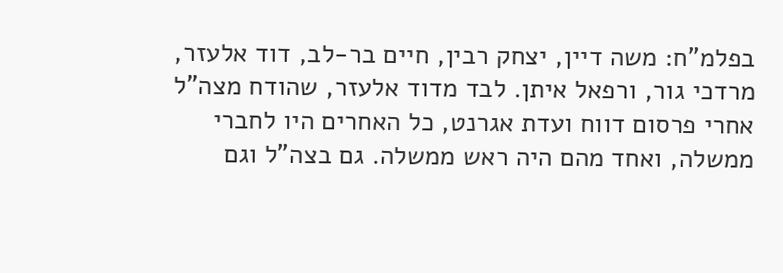בפלמ"ח: משה דיין, יצחק רבין, חיים בר-לב, דוד אלעזר, מרדכי גור, ורפאל איתן. לבד מדוד אלעזר, שהודח מצה"ל אחרי פרסום דווח ועדת אגרנט, כל האחרים היו לחברי ממשלה, ואחד מהם היה ראש ממשלה. גם בצה"ל וגם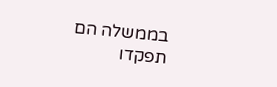בממשלה הם תפקדו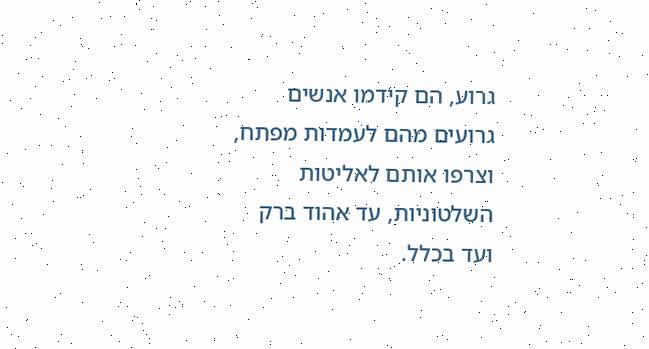גרוע, הם קידמו אנשים גרועים מהם לעמדות מפתח, וצרפו אותם לאליטות השלטוניות, עד אהוד ברק ועד בכלל.